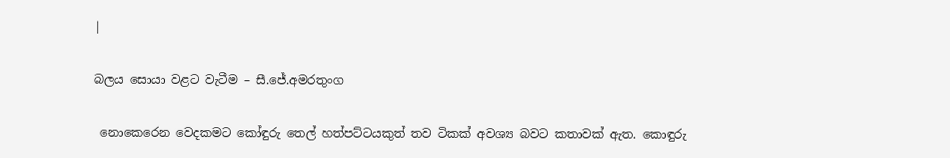|

බලය සොයා වළට වැටීම – සී.ජේ.අමරතුංග

 නොකෙරෙන වෙදකමට කෝඳුරු තෙල් හත්පට්ටයකුත් තව ටිකක් අවශ්‍ය බවට කතාවක් ඇත. කොඳුරු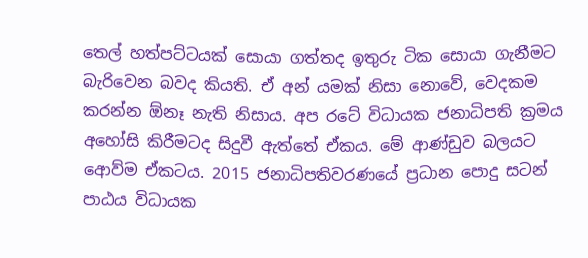තෙල් හත්පට්ටයක් සොයා ගත්තද ඉතුරු ටික සොයා ගැනීමට බැරිවෙන බවද කියති. ඒ අන් යමක් නිසා නොවේ, වෙදකම කරන්න ඕනෑ නැති නිසාය. අප රටේ විධායක ජනාධිපති ක්‍රමය අහෝසි කිරීමටද සිදුවී ඇත්තේ ඒකය. මේ ආණ්ඩුව බලයට ආ‍ෙව්ම ඒකටය. 2015 ජනාධිපතිවරණයේ ප්‍රධාන පොදු සටන් පාඨය විධායක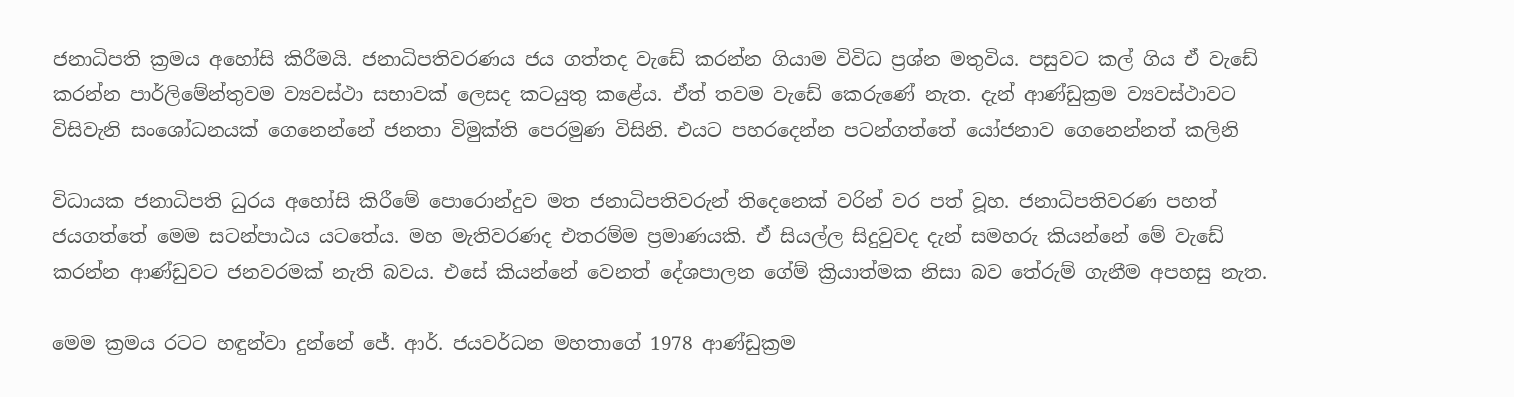ජනාධිපති ක්‍රමය අහෝසි කිරීමයි. ජනාධිපතිවරණය ජය ගත්තද වැඩේ කරන්න ගියාම විවිධ ප්‍රශ්න මතුවිය. පසුවට කල් ගිය ඒ වැඩේ කරන්න පාර්ලිමේන්තුවම ව්‍යවස්ථා සභාවක් ලෙසද කටයුතු කළේය. ඒත් තවම වැඩේ කෙ‍රුණේ නැත. දැන් ආණ්ඩුක්‍රම ව්‍යවස්ථාවට විසිවැනි සංශෝධනයක් ගෙනෙන්නේ ජනතා විමුක්ති පෙරමුණ විසිනි. එයට පහරදෙන්න පටන්ගත්තේ යෝජනාව ගෙනෙන්නත් කලිනි

විධායක ජනාධිපති ධුරය අහෝසි කිරීමේ පොරොන්දුව මත ජනාධිපතිවරුන් තිදෙනෙක් වරින් වර පත් වූහ. ජනාධිපතිවරණ පහත් ජයගත්තේ මෙම සටන්පාඨය යටතේය. මහ මැතිවරණද එතරම්ම ප්‍රමාණයකි. ඒ සියල්ල සිදුවුවද දැන් සමහරු කියන්නේ මේ වැඩේ කරන්න ආණ්ඩුවට ජනවරමක් නැති බවය. එසේ කියන්නේ වෙනත් දේශපාලන ගේම් ක්‍රියාත්මක නිසා බව තේරුම් ගැනීම අපහසු නැත.

මෙම ක්‍රමය රටට හඳුන්වා දුන්නේ ජේ. ආර්. ජයවර්ධන මහතාගේ 1978 ආණ්ඩුක්‍රම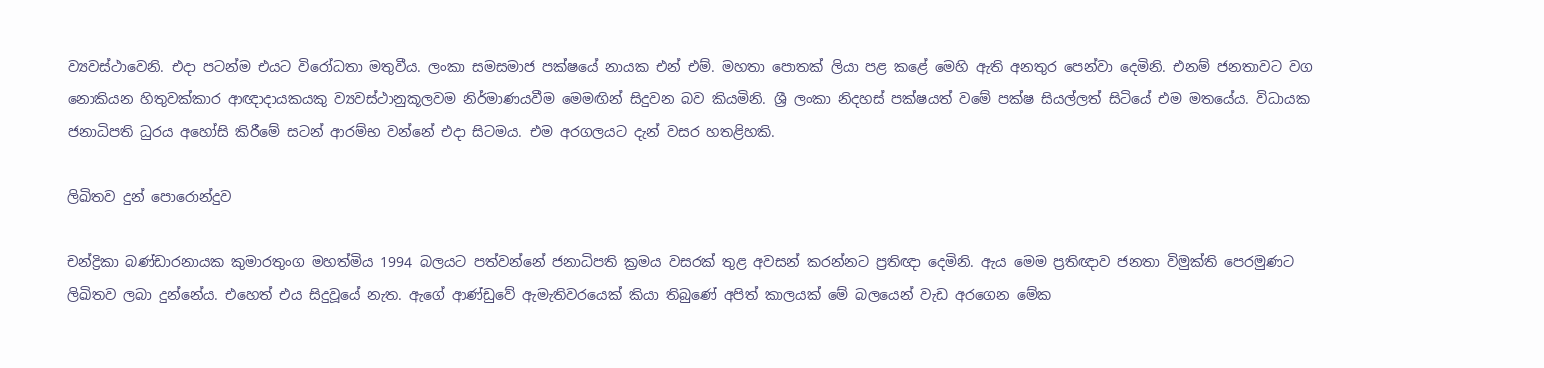ව්‍යවස්ථාවෙනි. එදා පටන්ම එයට විරෝධතා මතුවීය. ලංකා සමසමාජ පක්ෂයේ නායක එන් එම්. මහතා පොතක් ලියා පළ කළේ මෙහි ඇති අනතුර පෙන්වා දෙමිනි. එනම් ජනතාවට වග නොකියන හිතුවක්කාර ආඥාදායකයකු ව්‍යවස්ථානුකූලවම නිර්මාණයවීම මෙමඟින් සිදුවන බව කියමිනි. ශ්‍රී ලංකා නිදහස් පක්ෂයත් වමේ පක්ෂ සියල්ලත් සිටියේ එම මතයේය. විධායක ජනාධිපති ධුරය අහෝසි කිරීමේ සටන් ආරම්භ වන්නේ එදා සිටමය. එම අරගලයට දැන් වසර හතළිහකි.

ලිඛිතව දුන් පොරොන්දුව

චන්ද්‍රිකා බණ්ඩාරනායක කුමාරතුංග මහත්මිය 1994 බලයට පත්වන්නේ ජනාධිපති ක්‍රමය වසරක් තුළ අවසන් කරන්නට ප්‍රතිඥා දෙමිනි. ඇය මෙම ප්‍රතිඥාව ජනතා විමුක්ති පෙරමුණට ලිඛිතව ලබා දුන්නේය. එහෙත් එය සිදුවූයේ නැත. ඇගේ ආණ්ඩුවේ ඇමැතිවරයෙක් කියා තිබුණේ අපිත් කාලයක් මේ බලයෙන් වැඩ අරගෙන මේක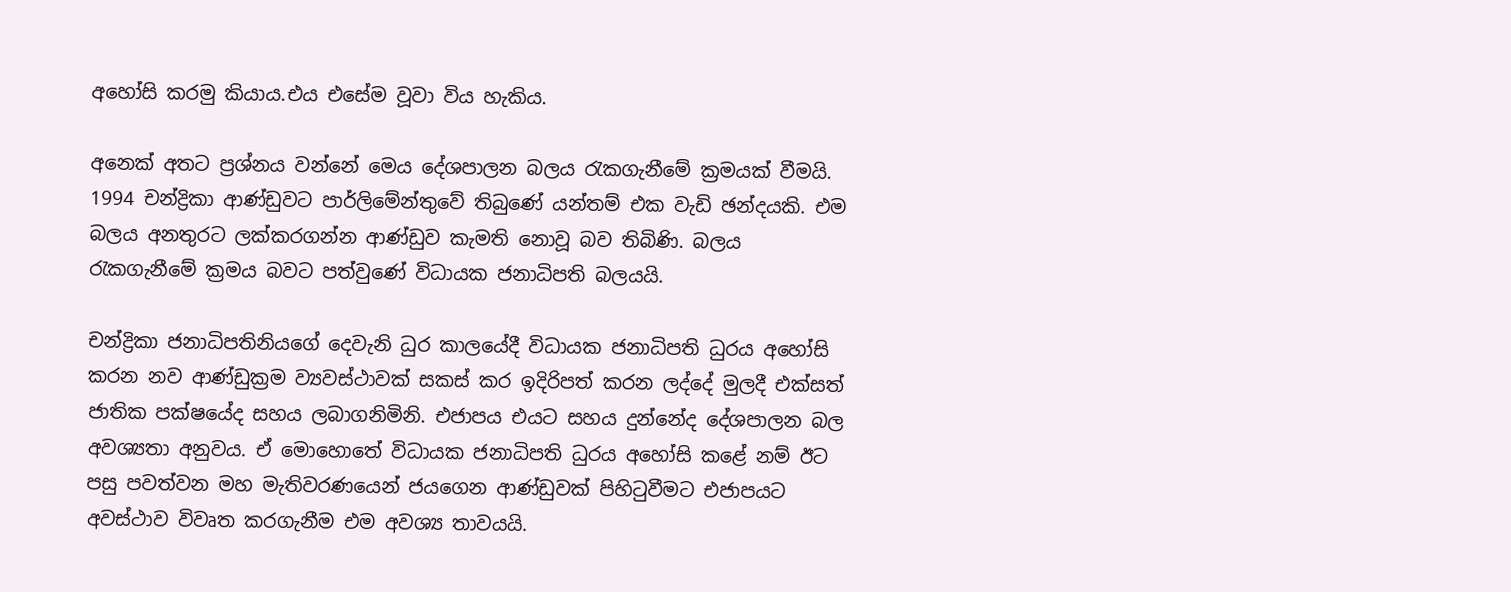අහෝසි කරමු කියාය.එය එසේම වූවා විය හැකිය.

අනෙක් අතට ප්‍රශ්නය වන්නේ මෙය දේශපාලන බලය රැකගැනීමේ ක්‍රමයක් වීමයි. 1994 චන්ද්‍රිකා ආණ්ඩුවට පාර්ලිමේන්තුවේ තිබුණේ යන්තම් එක වැඩි ඡන්දයකි. එම බලය අනතුරට ලක්කරගන්න ආණ්ඩුව කැමති නොවූ බව තිබිණි. බලය රැකගැනීමේ ක්‍රමය බවට පත්වුණේ විධායක ජනාධිපති බලයයි.

චන්ද්‍රිකා ජනාධිපතිනියගේ දෙවැනි ධුර කාලයේදී විධායක ජනාධිපති ධුරය අ‍හෝසි කරන නව ආණ්ඩුක්‍රම ව්‍යවස්ථාවක් සකස් කර ඉදිරිපත් කරන ලද්දේ මුලදී එක්සත් ජාතික පක්ෂයේද සහය ලබාගනිමිනි. එජාපය එයට සහය දුන්නේද දේශපාලන බල අවශ්‍යතා අනුවය. ඒ මොහොතේ විධායක ජනාධිපති ධුරය අහෝසි කළේ නම් ඊට පසු පවත්වන මහ මැතිවරණයෙන් ජයගෙන ආණ්ඩුවක් පිහිටුවීමට එජාපයට අවස්ථාව විවෘත කරගැනීම එම අවශ්‍ය තාවයයි.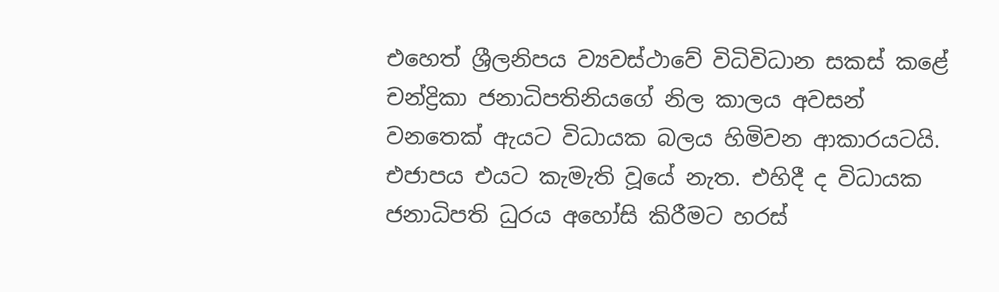එහෙත් ශ්‍රීලනිපය ව්‍යවස්ථාවේ විධිවිධාන සකස් කළේ චන්ද්‍රිකා ජනාධිපතිනියගේ නිල කාලය අවසන් වනතෙක් ඇයට විධායක බලය හිමිවන ආකාරයටයි. එජාපය එයට කැමැති වූයේ නැත. එහිදී ද විධායක ජනාධිපති ධුරය අහෝසි කිරීමට හරස්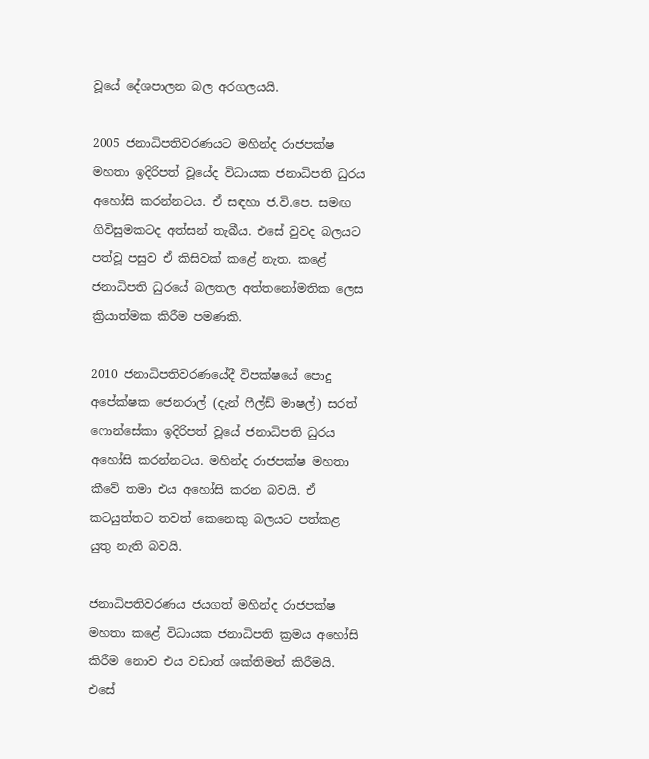වූයේ දේශපාලන බල අරගලයයි.

2005 ජනාධිපතිවරණයට මහින්ද රාජපක්ෂ මහතා ඉදිරිපත් වූයේද විධායක ජනාධිපති ධුරය අහෝසි කරන්නටය. ඒ සඳහා ජ.වි.පෙ. සමඟ ගිවිසුමකටද අත්සන් තැබීය. එසේ වුවද බලයට පත්වූ පසුව ඒ කිසිවක් කළේ නැත. කළේ ජනාධිපති ධුරයේ බලතල අත්තනෝමතික ලෙස ක්‍රියාත්මක කිරීම පමණකි.

2010 ජනාධිපතිවරණයේදී විපක්ෂයේ පොදු අපේක්ෂක ජෙනරාල් (දැන් ෆීල්ඩ් මාෂල්) සරත් ෆොන්සේකා ඉදිරිපත් වූයේ ජනාධිපති ධුරය අහෝසි කරන්නටය. මහින්ද රාජපක්ෂ මහතා කීවේ තමා එය අහෝසි කරන බවයි. ඒ කටයුත්තට තවත් කෙනෙකු බලයට පත්කළ යුතු නැති බවයි.

ජනාධිපතිවරණය ජයගත් මහින්ද රාජපක්ෂ මහතා කළේ විධායක ජනාධිපති ක්‍රමය අහෝසි කිරීම නොව එය වඩාත් ශක්තිමත් කිරීමයි. එසේ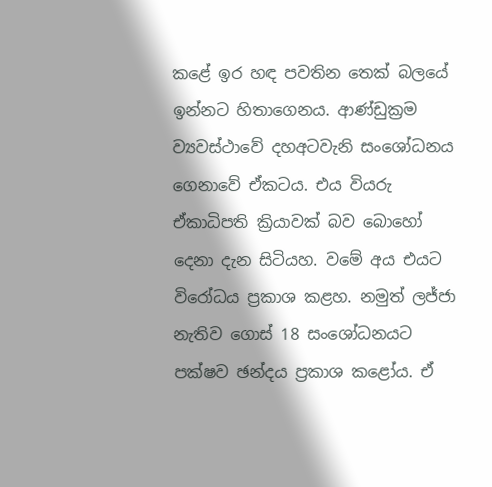කළේ ඉර හඳ පවතින තෙක් බලයේ ඉන්නට හිතාගෙනය. ආණ්ඩුක්‍රම ව්‍යවස්ථාවේ දහඅටවැනි සංශෝධනය ගෙනාවේ ඒකටය. එය වියරු ඒකාධිපති ක්‍රියාවක් බව බොහෝ දෙනා දැන සිටියහ. වමේ අය එයට විරෝධය ප්‍රකාශ කළහ. නමුත් ලජ්ජා නැතිව ගොස් 18 සංශෝධනයට පක්ෂව ඡන්දය ප්‍රකාශ කළෝය. ඒ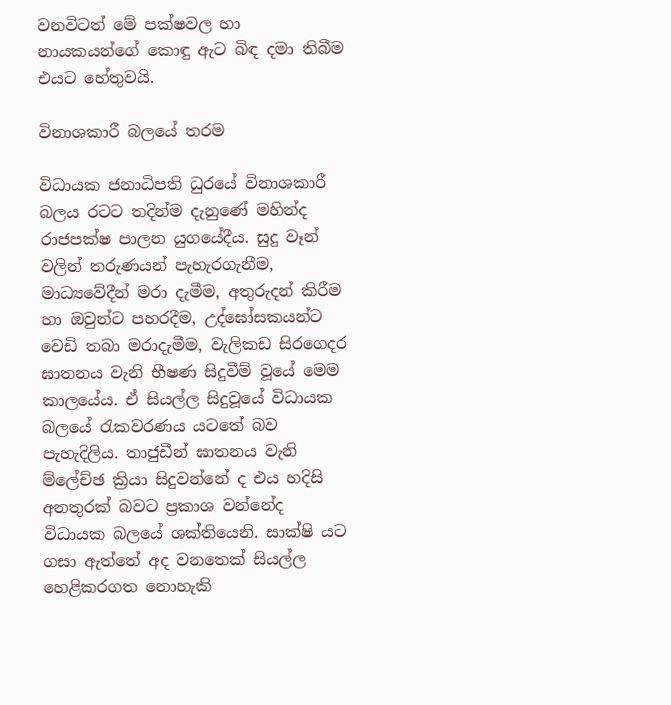වනවිටත් මේ පක්ෂවල හා නායකයන්ගේ කොඳු ඇට බිඳ දමා තිබීම එයට හේතුවයි.

විනාශකාරී බලයේ තරම

විධායක ජනාධිපති ධුරයේ විනාශකාරී බලය රටට තදින්ම දැනුණේ මහින්ද රාජපක්ෂ පාලන යුගයේදීය. සුදු වෑන් වලින් තරුණයන් පැහැරගැනීම, මාධ්‍යවේදීන් මරා දැමීම, අතුරුදන් කිරීම හා ඔවුන්ට පහරදීම, උද්ඝෝසකයන්ට වෙඩි තබා මරාදැමීම, වැලිකඩ සිරගෙදර ඝාතනය වැනි භීෂණ සිදුවීම් වූයේ මෙම කාලයේය. ඒ සියල්ල සිදුවූයේ විධායක බලයේ රැකවරණය යටතේ බව පැහැදිලිය. තාජුඩීන් ඝාතනය වැනි ම්ලේච්ඡ ක්‍රියා සිදුවන්නේ ද එය හදිසි අනතුරක් බවට ප්‍රකාශ වන්නේද විධායක බලයේ ශක්තියෙනි. සාක්ෂි යට ගසා ඇත්තේ අද වනතෙක් සියල්ල හෙළිකරගත නොහැකි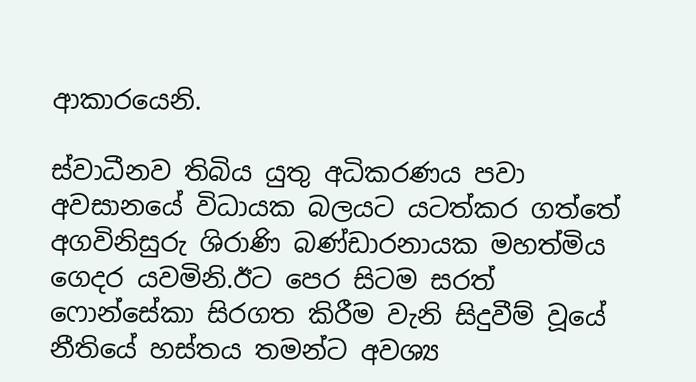ආකාරයෙනි.

ස්වාධීනව තිබිය යුතු අධිකරණය පවා අවසානයේ විධායක බලයට යටත්කර ගත්තේ අගවිනිසුරු ශිරාණි බණ්ඩාරනායක මහත්මිය ගෙදර යවමිනි.ඊට පෙර සිටම සරත් ෆොන්සේකා සිරගත කිරීම වැනි සිදුවීම් වූයේ නීතියේ හස්තය තමන්ට අවශ්‍ය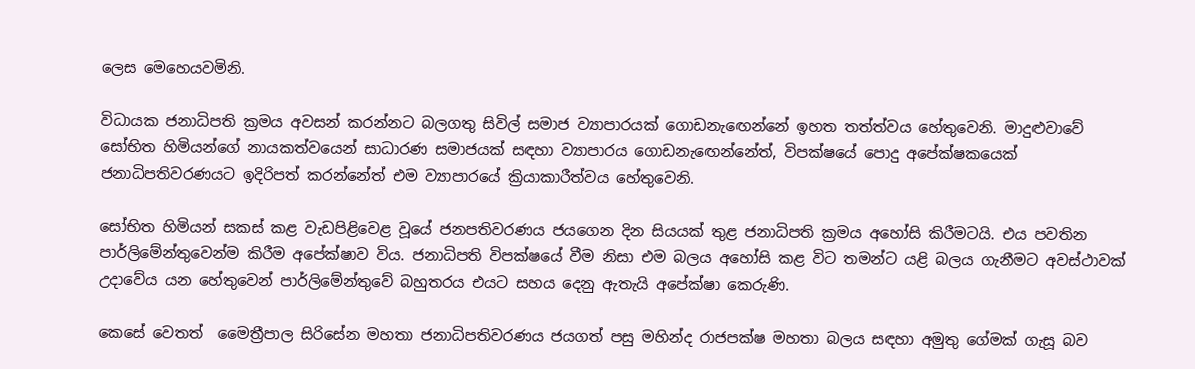ලෙස මෙහෙයවමිනි.

විධායක ජනාධිපති ක්‍රමය අවසන් කරන්නට බලගතු සිවිල් සමාජ ව්‍යාපාරයක් ගොඩනැ‍ඟෙන්නේ ඉහත තත්ත්වය හේතුවෙනි. මාදුළුවාවේ සෝභිත හිමියන්ගේ නායකත්වයෙන් සාධාරණ සමාජයක් සඳහා ව්‍යාපාරය ගොඩනැඟෙන්නේත්, විපක්ෂයේ පොදු අපේක්ෂකයෙක් ජනාධිපතිවරණයට ඉදිරිපත් ‍කරන්නේත් එම ව්‍යාපාරයේ ක්‍රියාකාරීත්වය හේතුවෙනි.

සෝභිත හිමියන් සකස් කළ වැඩපිළිවෙළ වූයේ ජනපතිවරණය ජයගෙන දින සියයක් තුළ ජනාධිපති ක්‍රමය අහෝසි කිරීමටයි. එය පවතින පාර්ලිමේන්තුවෙන්ම කිරීම අපේක්ෂාව විය. ජනාධිපති විපක්ෂයේ වීම නිසා එම බලය අහෝසි කළ විට තමන්ට යළි බලය ගැනීමට අවස්ථාවක් උදාවේය යන හේතුවෙන් පාර්ලිමේන්තුවේ බහුතරය එයට සහය දෙනු ඇතැයි අපේක්ෂා කෙරුණි.

කෙසේ වෙතත් ‍ මෛත්‍රීපාල සිරිසේන මහතා ජනාධිපතිවරණය ජයගත් පසු මහින්ද රාජපක්ෂ මහතා බලය සඳහා අමුතු ගේමක් ගැසූ බව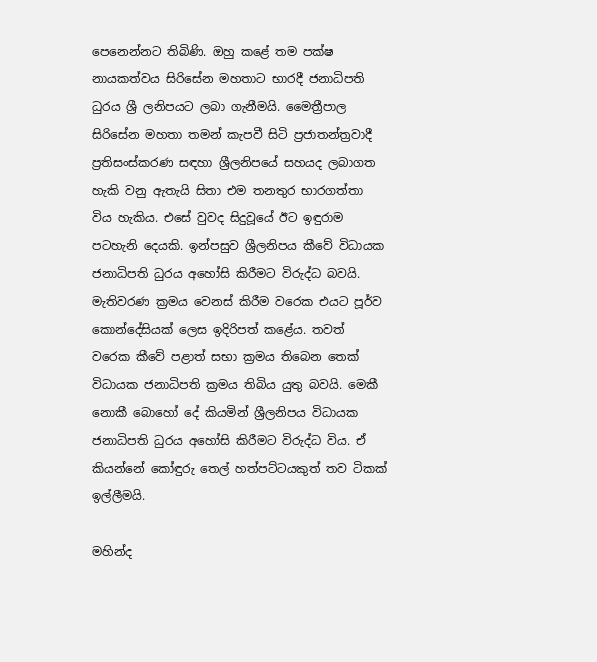පෙනෙන්නට තිබිණි. ඔහු කළේ තම පක්ෂ නායකත්වය සිරිසේන මහතාට භාරදී ජනාධිපති ධුරය ශ්‍රී ලනිපයට ලබා ගැනීමයි. මෛත්‍රීපාල සිරිසේන මහතා තමන් කැපවී සිටි ප්‍රජාතන්ත්‍රවාදී ප්‍රතිසංස්කරණ සඳහා ශ්‍රීලනිපයේ සහයද ලබාගත හැකි වනු ඇතැයි සිතා එම තනතුර භාරගත්තා විය හැකිය. එසේ වුවද සිදුවූයේ ඊට ඉඳුරාම පටහැනි දෙයකි. ඉන්පසුව ශ්‍රීලනිපය කීවේ විධායක ජනාධිපති ධුරය අහෝසි කිරීමට විරුද්ධ බවයි. මැතිවරණ ක්‍රමය වෙනස් කිරීම වරෙක එයට පූර්ව කොන්දේසියක් ලෙස ඉදිරිපත් කළේය. තවත් වරෙක කීවේ පළාත් සභා ක්‍රමය තිබෙන තෙක් විධායක ජනාධිපති ක්‍රමය තිබිය යුතු බවයි. මෙකී නොකී බොහෝ දේ කියමින් ශ්‍රීලනිපය විධායක ජනාධිපති ධුරය අහෝසි කිරීමට විරුද්ධ විය. ඒ කියන්නේ කෝඳුරු තෙල් හත්පට්ටයකුත් තව ටිකක් ඉල්ලීමයි.

මහින්ද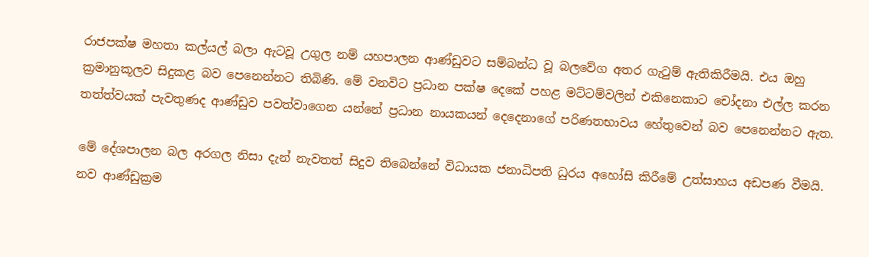රාජපක්ෂ මහතා කල්යල් බලා ඇටවූ උගුල නම් යහපාලන ආණ්ඩුවට සම්බන්ධ වූ බලවේග අතර ගැටුම් ඇතිකිරීමයි. එය ඔහු ක්‍රමානුකූලව සිදුකළ බව පෙනෙන්නට තිබිණි. මේ වනවිට ප්‍රධාන පක්ෂ දෙකේ පහළ මට්ටම්වලින් එකිනෙකාට චෝදනා එල්ල කරන තත්ත්වයක් පැවතුණද ආණ්ඩුව පවත්වාගෙන යන්නේ ප්‍රධාන නායකයන් දෙදෙනාගේ පරිණතභාවය හේතුවෙන් බව පෙනෙන්නට ඇත.

මේ දේශපාලන බල අරගල නිසා දැන් නැවතත් සිදුව තිබෙන්නේ විධායක ජනාධිපති ධුරය අහෝසි කිරීමේ උත්සාහය අඩපණ වීමයි. නව ආණ්ඩුක්‍රම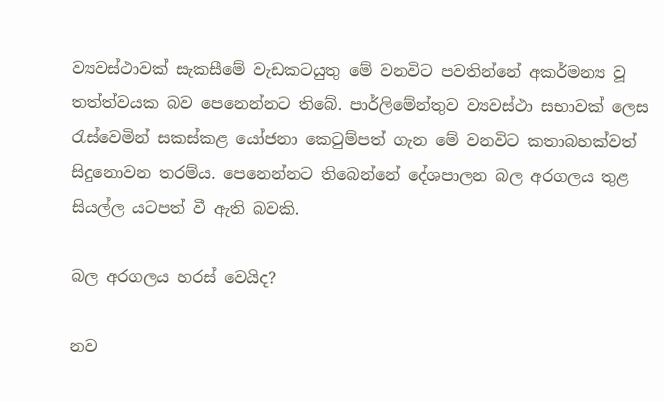ව්‍යවස්ථාවක් සැකසීමේ වැඩකටයුතු මේ වනවිට පවතින්නේ අකර්මන්‍ය වූ තත්ත්වයක බව පෙනෙන්නට තිබේ. පාර්ලිමේන්තුව ව්‍යවස්ථා සභාවක් ලෙස රැස්වෙමින් සකස්කළ යෝජනා කෙටුම්පත් ගැන මේ වනවිට කතාබහක්වත් සිදුනොවන තරම්ය. පෙනෙන්නට තිබෙන්නේ දේශපාලන බල අරගලය තුළ සියල්ල යටපත් වී ඇති බවකි.

බල අරගලය හරස් වෙයිද?

නව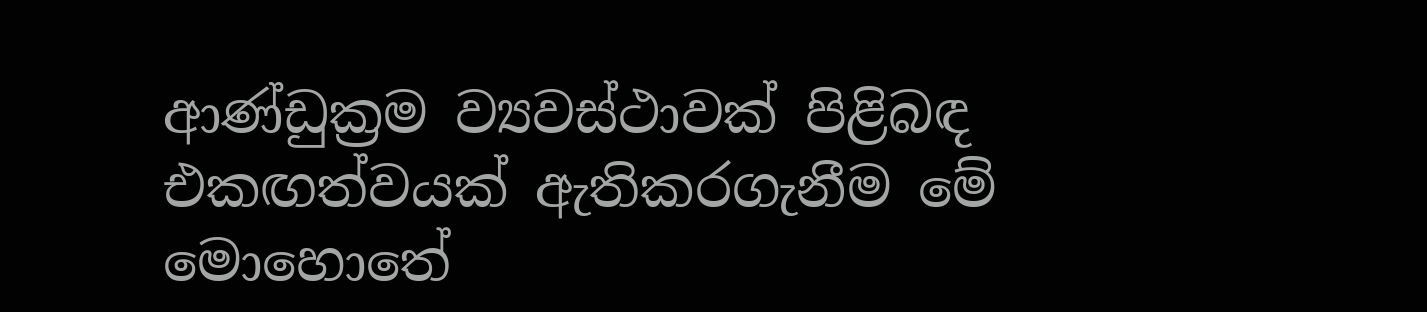ආණ්ඩුක්‍රම ව්‍යවස්ථාවක් පිළිබඳ එකඟත්වයක් ඇතිකරගැනීම මේ මොහොතේ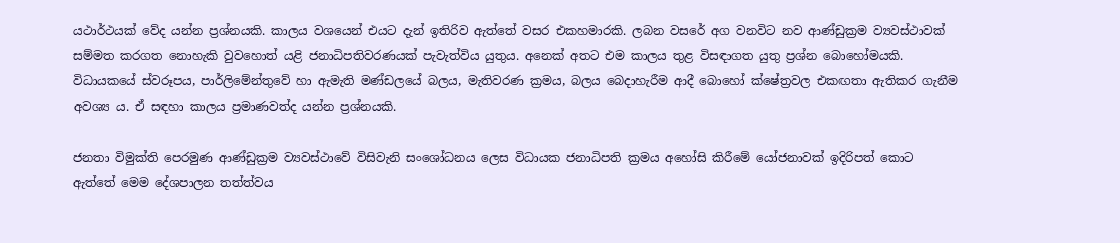යථාර්ථයක් වේද යන්න ප්‍රශ්නයකි. කාලය වශයෙන් එයට දැන් ඉතිරිව ඇත්තේ වසර එකහමාරකි. ලබන වසරේ අග වනවිට නව ආණ්ඩුක්‍රම ව්‍යවස්ථාවක් සම්මත කරගත නොහැකි වුවහොත් යළි ජනාධිපතිවරණයක් පැවැත්විය යුතුය. අනෙක් අතට එම කාලය තුළ විසඳාගත යුතු ප්‍රශ්න බොහෝමයකි. විධායකයේ ස්වරූපය, පාර්ලිමේන්තුවේ හා ඇමැති මණ්ඩලයේ බලය, මැතිවරණ ක්‍රමය, බලය බෙදාහැරීම ආදී බොහෝ ක්ෂේත්‍රවල එකඟතා ඇතිකර ගැනීම අවශ්‍ය ය. ඒ සඳහා කාලය ප්‍රමාණවත්ද යන්න ප්‍රශ්නයකි.

ජනතා විමුක්ති පෙරමුණ ආණ්ඩුක්‍රම ව්‍යවස්ථාවේ විසිවැනි සංශෝධනය ලෙස විධායක ජනාධිපති ක්‍රමය අහෝසි කිරීමේ යෝජනාවක් ඉදිරිපත් කොට ඇත්තේ මෙම දේශපාලන තත්ත්වය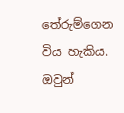තේරුම්ගෙන විය හැකිය. ඔවුන්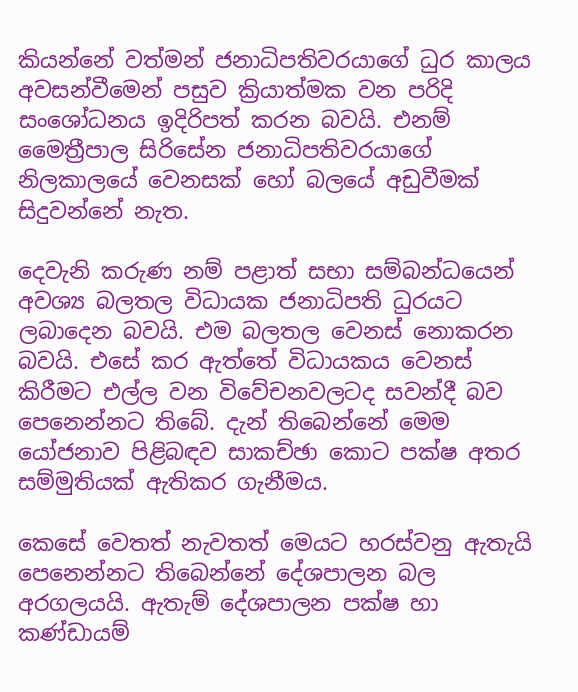කියන්නේ වත්මන් ජනාධිපතිවරයාගේ ධුර කාලය අවසන්වීමෙන් පසුව ක්‍රියාත්මක වන පරිදි සංශෝධනය ඉදිරිපත් කරන බවයි. එනම් මෛත්‍රීපාල සිරිසේන ජනාධිපතිවරයාගේ නිලකාලයේ වෙනසක් හෝ බලයේ අඩුවීමක් සිදුවන්නේ නැත.

දෙවැනි කරුණ නම් පළාත් සභා සම්බන්ධයෙන් අවශ්‍ය බලතල විධායක ජනාධිපති ධුරයට ලබාදෙන බවයි. එම බලතල වෙනස් නොකරන බවයි. එසේ කර ඇත්තේ විධායකය වෙනස් කිරීමට එල්ල වන විවේචනවලටද සවන්දී බව පෙනෙන්නට තිබේ. දැන් තිබෙන්නේ මෙම යෝජනාව පිළිබඳව සාකච්ඡා කොට පක්ෂ අතර සම්මුතියක් ඇතිකර ගැනීමය.

කෙසේ වෙතත් නැවතත් මෙයට හරස්වනු ඇතැයි පෙනෙන්නට තිබෙන්නේ දේශපාලන බල අරගලයයි. ඇතැම් දේශපාලන පක්ෂ හා කණ්ඩායම්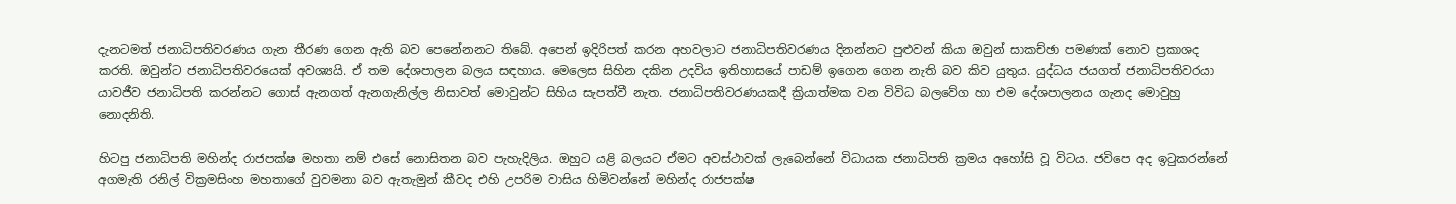දැනටමත් ජනාධිපතිවරණය ගැන තීරණ ගෙන ඇති බව පෙනේනනට තිබේ. අපෙන් ඉදිරිපත් කරන අහවලාට ජනාධිපතිවරණය දිනන්නට පුළුවන් කියා ඔවුන් සාකච්ඡා පමණක් නොව ප්‍රකාශද කරති. ඔවුන්ට ජනාධිපතිවරයෙක් අවශ්‍යයි. ඒ තම දේශපාලන බලය සඳහාය. මෙලෙස සිහින දකින උදවිය ඉතිහාසයේ පාඩම් ඉගෙන ගෙන නැති බව කිව යුතුය. යුද්ධය ජයගත් ජනාධිපතිවරයා යාවජීව ජනාධිපති කරන්නට ගොස් ඇනගත් ඇනගැනිල්ල නිසාවත් මොවුන්ට සිහිය සැපත්වී නැත. ජනාධිපතිවරණයකදී ක්‍රියාත්මක වන විවිධ බලවේග හා එම දේශපාලනය ගැනද මොවුහු නොදනිති.

හිටපු ජනාධිපති මහින්ද රාජපක්ෂ මහතා නම් එසේ නොසිතන බව පැහැදිලිය. ඔහුට යළි බලයට ඒමට අවස්ථාවක් ලැබෙන්නේ විධායක ජනාධිපති ක්‍රමය අහෝසි වූ විටය. ජවිපෙ අද ඉටුකරන්නේ අගමැති රනිල් වික්‍රමසිංහ මහතාගේ වුවමනා බව ඇතැමුන් කීවද එහි උපරිම වාසිය හිමිවන්නේ මහින්ද රාජපක්ෂ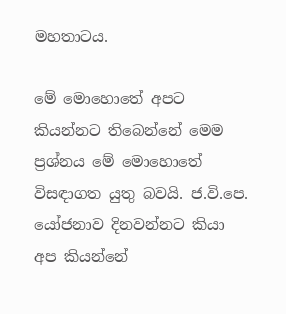මහතාටය.

මේ මොහොතේ අපට කියන්නට තිබෙන්නේ මෙම ප්‍රශ්නය මේ මොහොතේ විසඳාගත යුතු බවයි. ජ.වි.පෙ. යෝජනාව දිනවන්නට කියා අප කියන්නේ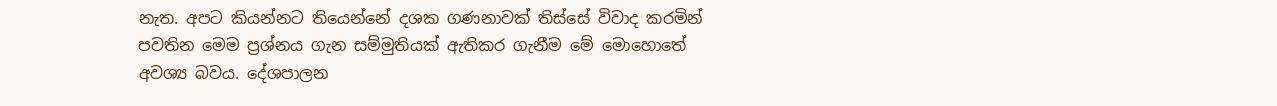නැත. අපට කියන්නට ති‍යෙන්නේ දශක ගණනාවක් තිස්සේ විවාද කරමින් පවතින මෙම ප්‍රශ්නය ගැන සම්මුතියක් ඇතිකර ගැනීම මේ මොහොතේ අවශ්‍ය බවය. දේශපාලන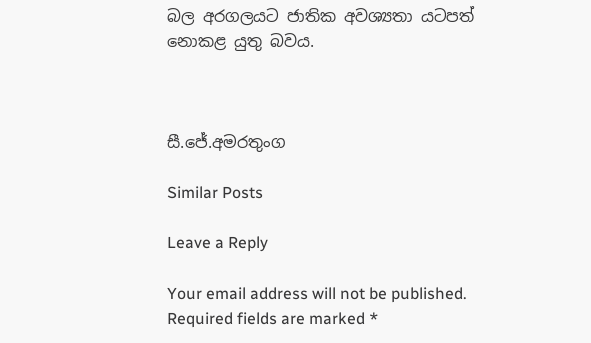බල අරගලයට ජාතික අවශ්‍යතා යටපත් නොකළ යුතු බවය.



සී.ජේ.අමරතුංග

Similar Posts

Leave a Reply

Your email address will not be published. Required fields are marked *